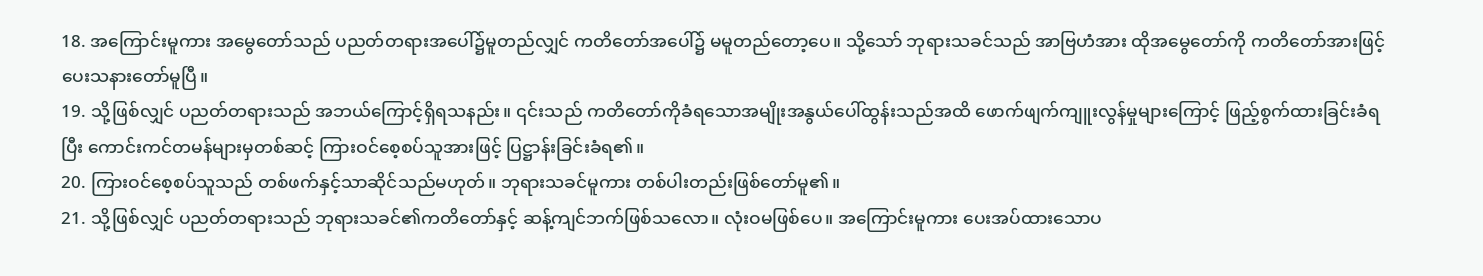18. အကြောင်းမူကား အမွေတော်သည် ပညတ်တရားအပေါ်၌မူတည်လျှင် ကတိတော်အပေါ်၌ မမူတည်တော့ပေ။ သို့သော် ဘုရားသခင်သည် အာဗြဟံအား ထိုအမွေတော်ကို ကတိတော်အားဖြင့် ပေးသနားတော်မူပြီ။
19. သို့ဖြစ်လျှင် ပညတ်တရားသည် အဘယ်ကြောင့်ရှိရသနည်း။ ၎င်းသည် ကတိတော်ကိုခံရသောအမျိုးအနွယ်ပေါ်ထွန်းသည်အထိ ဖောက်ဖျက်ကျူးလွန်မှုများကြောင့် ဖြည့်စွက်ထားခြင်းခံရပြီး ကောင်းကင်တမန်များမှတစ်ဆင့် ကြားဝင်စေ့စပ်သူအားဖြင့် ပြဋ္ဌာန်းခြင်းခံရ၏။
20. ကြားဝင်စေ့စပ်သူသည် တစ်ဖက်နှင့်သာဆိုင်သည်မဟုတ်။ ဘုရားသခင်မူကား တစ်ပါးတည်းဖြစ်တော်မူ၏။
21. သို့ဖြစ်လျှင် ပညတ်တရားသည် ဘုရားသခင်၏ကတိတော်နှင့် ဆန့်ကျင်ဘက်ဖြစ်သလော။ လုံးဝမဖြစ်ပေ။ အကြောင်းမူကား ပေးအပ်ထားသောပ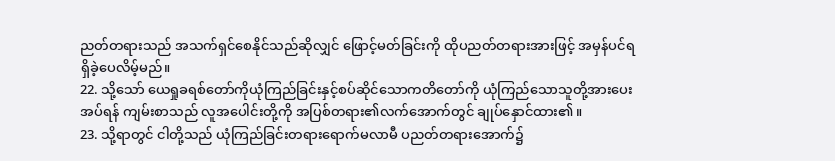ညတ်တရားသည် အသက်ရှင်စေနိုင်သည်ဆိုလျှင် ဖြောင့်မတ်ခြင်းကို ထိုပညတ်တရားအားဖြင့် အမှန်ပင်ရရှိခဲ့ပေလိမ့်မည်။
22. သို့သော် ယေရှုခရစ်တော်ကိုယုံကြည်ခြင်းနှင့်စပ်ဆိုင်သောကတိတော်ကို ယုံကြည်သောသူတို့အားပေးအပ်ရန် ကျမ်းစာသည် လူအပေါင်းတို့ကို အပြစ်တရား၏လက်အောက်တွင် ချုပ်နှောင်ထား၏။
23. သို့ရာတွင် ငါတို့သည် ယုံကြည်ခြင်းတရားရောက်မလာမီ ပညတ်တရားအောက်၌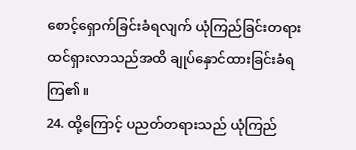စောင့်ရှောက်ခြင်းခံရလျက် ယုံကြည်ခြင်းတရားထင်ရှားလာသည်အထိ ချုပ်နှောင်ထားခြင်းခံရကြ၏။
24. ထို့ကြောင့် ပညတ်တရားသည် ယုံကြည်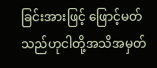ခြင်းအားဖြင့် ဖြောင့်မတ်သည်ဟုငါတို့အသိအမှတ်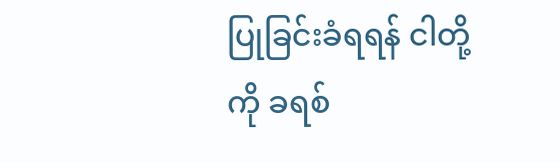ပြုခြင်းခံရရန် ငါတို့ကို ခရစ်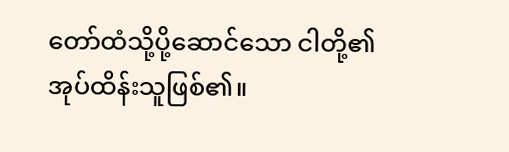တော်ထံသို့ပို့ဆောင်သော ငါတို့၏အုပ်ထိန်းသူဖြစ်၏။